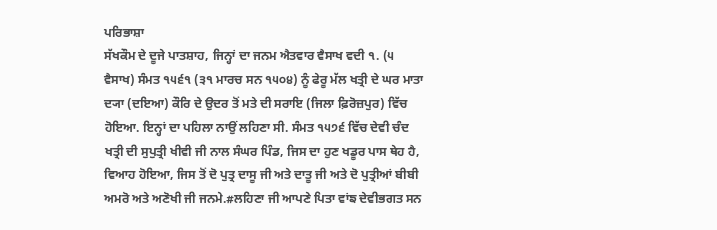ਪਰਿਭਾਸ਼ਾ
ਸੱਖਕੌਮ ਦੇ ਦੂਜੇ ਪਾਤਸ਼ਾਹ, ਜਿਨ੍ਹਾਂ ਦਾ ਜਨਮ ਐਤਵਾਰ ਵੈਸਾਖ ਵਦੀ ੧. (੫ ਵੈਸਾਖ) ਸੰਮਤ ੧੫੬੧ (੩੧ ਮਾਰਚ ਸਨ ੧੫੦੪) ਨੂੰ ਫੇਰੂ ਮੱਲ ਖਤ੍ਰੀ ਦੇ ਘਰ ਮਾਤਾ ਦ੍ਯਾ (ਦਇਆ) ਕੌਰਿ ਦੇ ਉਦਰ ਤੋਂ ਮਤੇ ਦੀ ਸਰਾਇ (ਜਿਲਾ ਫ਼ਿਰੋਜ਼ਪੁਰ) ਵਿੱਚ ਹੋਇਆ. ਇਨ੍ਹਾਂ ਦਾ ਪਹਿਲਾ ਨਾਉਂ ਲਹਿਣਾ ਸੀ. ਸੰਮਤ ੧੫੭੬ ਵਿੱਚ ਦੇਵੀ ਚੰਦ ਖਤ੍ਰੀ ਦੀ ਸੁਪੁਤ੍ਰੀ ਖੀਵੀ ਜੀ ਨਾਲ ਸੰਘਰ ਪਿੰਡ, ਜਿਸ ਦਾ ਹੁਣ ਖਡੂਰ ਪਾਸ ਥੇਹ ਹੈ, ਵਿਆਹ ਹੋਇਆ, ਜਿਸ ਤੋਂ ਦੋ ਪੁਤ੍ਰ ਦਾਸੂ ਜੀ ਅਤੇ ਦਾਤੂ ਜੀ ਅਤੇ ਦੋ ਪੁਤ੍ਰੀਆਂ ਬੀਬੀ ਅਮਰੋ ਅਤੇ ਅਣੋਖੀ ਜੀ ਜਨਮੇ.#ਲਹਿਣਾ ਜੀ ਆਪਣੇ ਪਿਤਾ ਵਾਂਙ ਦੇਵੀਭਗਤ ਸਨ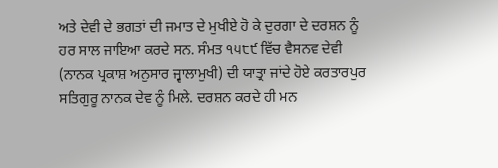ਅਤੇ ਦੇਵੀ ਦੇ ਭਗਤਾਂ ਦੀ ਜਮਾਤ ਦੇ ਮੁਖੀਏ ਹੋ ਕੇ ਦੁਰਗਾ ਦੇ ਦਰਸ਼ਨ ਨੂੰ ਹਰ ਸਾਲ ਜਾਇਆ ਕਰਦੇ ਸਨ. ਸੰਮਤ ੧੫੮੯ ਵਿੱਚ ਵੈਸਨਵ ਦੇਵੀ (ਨਾਨਕ ਪ੍ਰਕਾਸ਼ ਅਨੁਸਾਰ ਜ੍ਵਾਲਾਮੁਖੀ) ਦੀ ਯਾਤ੍ਰਾ ਜਾਂਦੇ ਹੋਏ ਕਰਤਾਰਪੁਰ ਸਤਿਗੁਰੂ ਨਾਨਕ ਦੇਵ ਨੂੰ ਮਿਲੇ. ਦਰਸ਼ਨ ਕਰਦੇ ਹੀ ਮਨ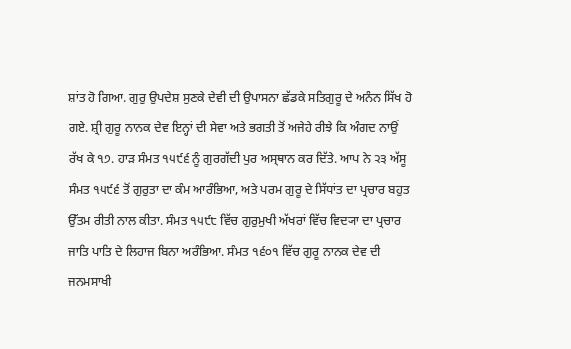ਸ਼ਾਂਤ ਹੋ ਗਿਆ. ਗੁਰੁ ਉਪਦੇਸ਼ ਸੁਣਕੇ ਦੇਵੀ ਦੀ ਉਪਾਸਨਾ ਛੱਡਕੇ ਸਤਿਗੁਰੂ ਦੇ ਅਨੰਨ ਸਿੱਖ ਹੋ ਗਏ. ਸ਼੍ਰੀ ਗੁਰੂ ਨਾਨਕ ਦੇਵ ਇਨ੍ਹਾਂ ਦੀ ਸੇਵਾ ਅਤੇ ਭਗਤੀ ਤੋਂ ਅਜੇਹੇ ਰੀਝੇ ਕਿ ਅੰਗਦ ਨਾਉਂ ਰੱਖ ਕੇ ੧੭. ਹਾੜ ਸੰਮਤ ੧੫੯੬ ਨੂੰ ਗੁਰਗੱਦੀ ਪੁਰ ਅਸ੍ਥਾਨ ਕਰ ਦਿੱਤੇ. ਆਪ ਨੇ ੨੩ ਅੱਸੂ ਸੰਮਤ ੧੫੯੬ ਤੋਂ ਗੁਰੁਤਾ ਦਾ ਕੰਮ ਆਰੰਭਿਆ, ਅਤੇ ਪਰਮ ਗੁਰੂ ਦੇ ਸਿੱਧਾਂਤ ਦਾ ਪ੍ਰਚਾਰ ਬਹੁਤ ਉੱਤਮ ਰੀਤੀ ਨਾਲ ਕੀਤਾ. ਸੰਮਤ ੧੫੯੮ ਵਿੱਚ ਗੁਰੁਮੁਖੀ ਅੱਖਰਾਂ ਵਿੱਚ ਵਿਦ੍ਯਾ ਦਾ ਪ੍ਰਚਾਰ ਜਾਤਿ ਪਾਤਿ ਦੇ ਲਿਹਾਜ ਬਿਨਾ ਅਰੰਭਿਆ. ਸੰਮਤ ੧੬੦੧ ਵਿੱਚ ਗੁਰੂ ਨਾਨਕ ਦੇਵ ਦੀ ਜਨਮਸਾਖੀ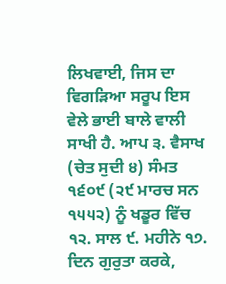ਲਿਖਵਾਈ, ਜਿਸ ਦਾ ਵਿਗੜਿਆ ਸਰੂਪ ਇਸ ਵੇਲੇ ਭਾਈ ਬਾਲੇ ਵਾਲੀ ਸਾਖੀ ਹੈ. ਆਪ ੩. ਵੈਸਾਖ (ਚੇਤ ਸੁਦੀ ੪) ਸੰਮਤ ੧੬੦੯ (੨੯ ਮਾਰਚ ਸਨ ੧੫੫੨) ਨੂੰ ਖਡੂਰ ਵਿੱਚ ੧੨. ਸਾਲ ੯. ਮਹੀਨੇ ੧੭. ਦਿਨ ਗੁਰੁਤਾ ਕਰਕੇ,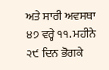ਅਤੇ ਸਾਰੀ ਅਵਸਥਾ ੪੭ ਵਰ੍ਹੇ ੧੧. ਮਹੀਨੇ ੨੯ ਦਿਨ ਭੋਗਕੇ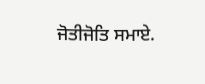ਜੋਤੀਜੋਤਿ ਸਮਾਏ.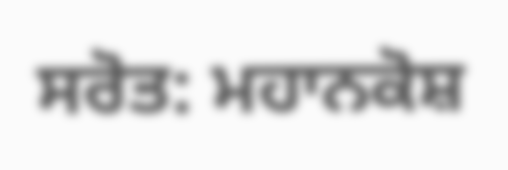ਸਰੋਤ: ਮਹਾਨਕੋਸ਼